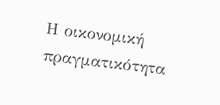Η οικονομική πραγματικότητα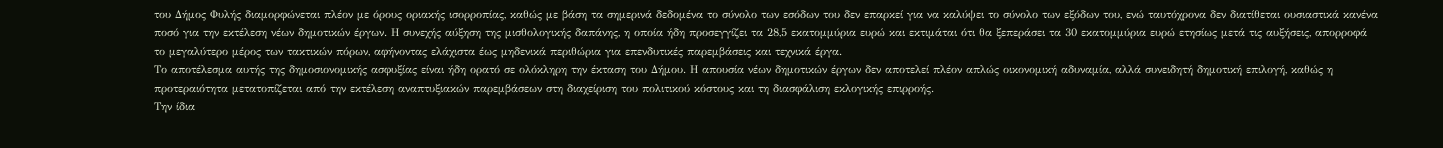του Δήμος Φυλής διαμορφώνεται πλέον με όρους οριακής ισορροπίας, καθώς με βάση τα σημερινά δεδομένα το σύνολο των εσόδων του δεν επαρκεί για να καλύψει το σύνολο των εξόδων του, ενώ ταυτόχρονα δεν διατίθεται ουσιαστικά κανένα ποσό για την εκτέλεση νέων δημοτικών έργων. Η συνεχής αύξηση της μισθολογικής δαπάνης, η οποία ήδη προσεγγίζει τα 28,5 εκατομμύρια ευρώ και εκτιμάται ότι θα ξεπεράσει τα 30 εκατομμύρια ευρώ ετησίως μετά τις αυξήσεις, απορροφά το μεγαλύτερο μέρος των τακτικών πόρων, αφήνοντας ελάχιστα έως μηδενικά περιθώρια για επενδυτικές παρεμβάσεις και τεχνικά έργα.
Το αποτέλεσμα αυτής της δημοσιονομικής ασφυξίας είναι ήδη ορατό σε ολόκληρη την έκταση του Δήμου. Η απουσία νέων δημοτικών έργων δεν αποτελεί πλέον απλώς οικονομική αδυναμία, αλλά συνειδητή δημοτική επιλογή, καθώς η προτεραιότητα μετατοπίζεται από την εκτέλεση αναπτυξιακών παρεμβάσεων στη διαχείριση του πολιτικού κόστους και τη διασφάλιση εκλογικής επιρροής.
Την ίδια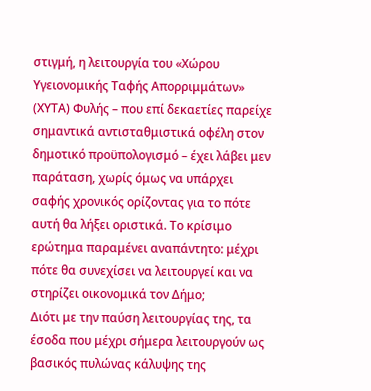στιγμή, η λειτουργία του «Χώρου Υγειονομικής Ταφής Απορριμμάτων» (ΧΥΤΑ) Φυλής – που επί δεκαετίες παρείχε σημαντικά αντισταθμιστικά οφέλη στον δημοτικό προϋπολογισμό – έχει λάβει μεν παράταση, χωρίς όμως να υπάρχει σαφής χρονικός ορίζοντας για το πότε αυτή θα λήξει οριστικά. Το κρίσιμο ερώτημα παραμένει αναπάντητο: μέχρι πότε θα συνεχίσει να λειτουργεί και να στηρίζει οικονομικά τον Δήμο;
Διότι με την παύση λειτουργίας της, τα έσοδα που μέχρι σήμερα λειτουργούν ως βασικός πυλώνας κάλυψης της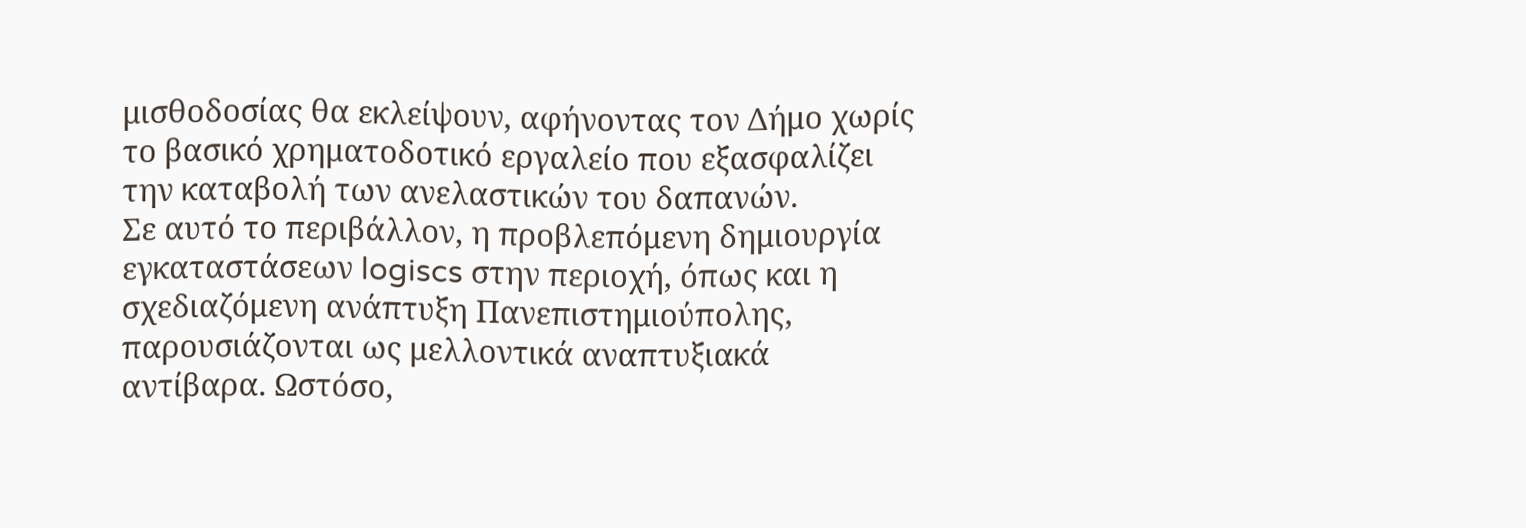μισθοδοσίας θα εκλείψουν, αφήνοντας τον Δήμο χωρίς το βασικό χρηματοδοτικό εργαλείο που εξασφαλίζει την καταβολή των ανελαστικών του δαπανών.
Σε αυτό το περιβάλλον, η προβλεπόμενη δημιουργία εγκαταστάσεων logiscs στην περιοχή, όπως και η σχεδιαζόμενη ανάπτυξη Πανεπιστημιούπολης, παρουσιάζονται ως μελλοντικά αναπτυξιακά αντίβαρα. Ωστόσο,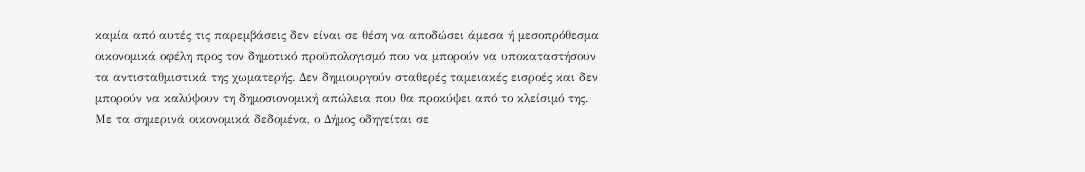καμία από αυτές τις παρεμβάσεις δεν είναι σε θέση να αποδώσει άμεσα ή μεσοπρόθεσμα οικονομικά οφέλη προς τον δημοτικό προϋπολογισμό που να μπορούν να υποκαταστήσουν τα αντισταθμιστικά της χωματερής. Δεν δημιουργούν σταθερές ταμειακές εισροές και δεν μπορούν να καλύψουν τη δημοσιονομική απώλεια που θα προκύψει από το κλείσιμό της.
Με τα σημερινά οικονομικά δεδομένα, ο Δήμος οδηγείται σε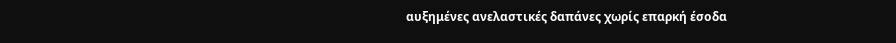αυξημένες ανελαστικές δαπάνες χωρίς επαρκή έσοδα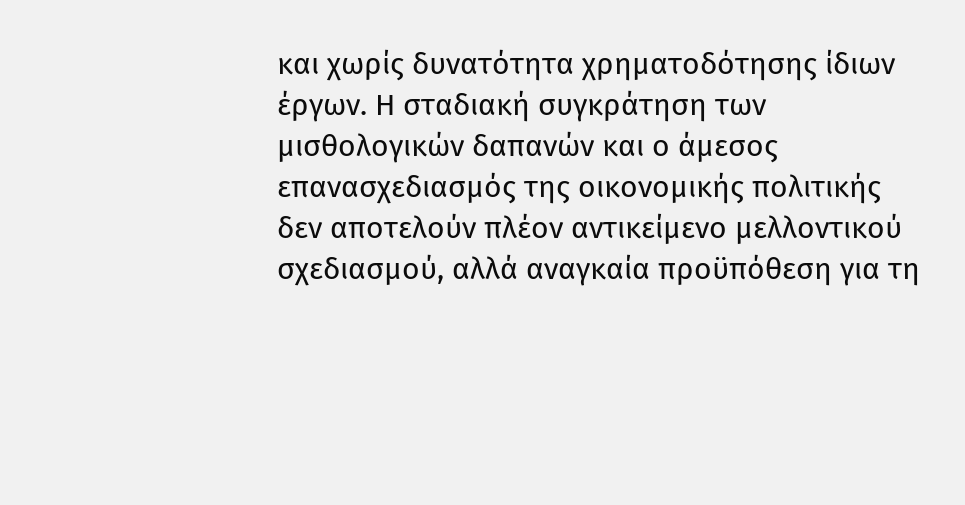και χωρίς δυνατότητα χρηματοδότησης ίδιων έργων. Η σταδιακή συγκράτηση των μισθολογικών δαπανών και ο άμεσος επανασχεδιασμός της οικονομικής πολιτικής δεν αποτελούν πλέον αντικείμενο μελλοντικού σχεδιασμού, αλλά αναγκαία προϋπόθεση για τη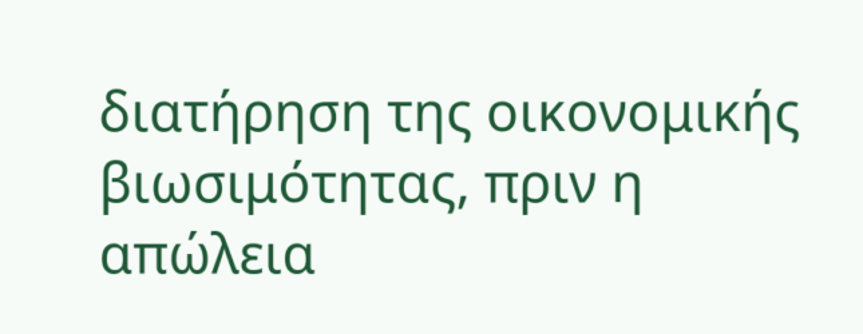διατήρηση της οικονομικής βιωσιμότητας, πριν η απώλεια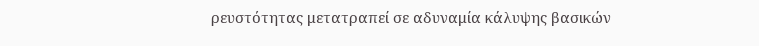ρευστότητας μετατραπεί σε αδυναμία κάλυψης βασικών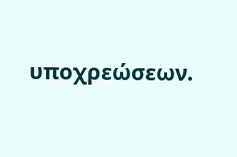υποχρεώσεων.